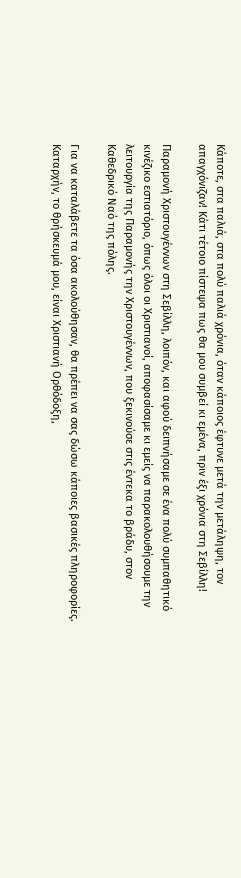Κάποτε, στα παλιά, στα πολύ παλιά χρόνια, όταν κάποιος έφτυνε μετά την μετάληψη, τον απαγχόνιζαν! Κάτι τέτοιο πίστεψα πως θα μου συμβεί κι εμένα, πριν έξι χρόνια στη Σεβίλλη!

Παραμονή Χριστουγέννων στη Σεβίλλη, λοιπόν, και αφού δειπνήσαμε σε ένα πολύ συμπαθητικό κινέζικο εστιατόριο, όπως όλοι οι Χριστιανοί, αποφασίσαμε κι εμείς να παρακολουθήσουμε την λειτουργία της Παραμονής την Χριστουγέννων, που ξεκινούσε στις έντεκα το βράδυ, στον Καθεδρικό Ναό της πόλης.

Για να καταλάβετε τα όσα ακολούθησαν, θα πρέπει να σας δώσω κάποιες βασικές πληροφορίες. Καταρχήν, το θρήσκευμά μου, είναι Χριστιανή Ορθόδοξη,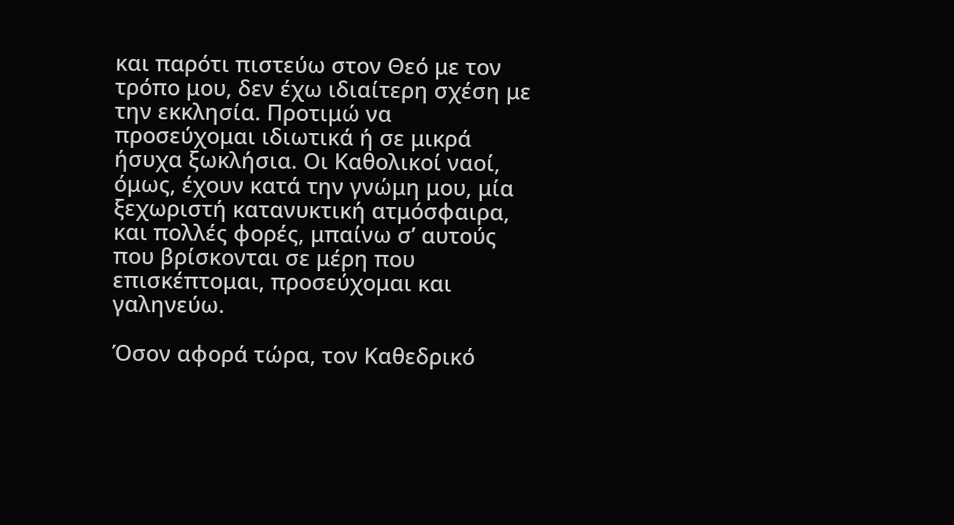και παρότι πιστεύω στον Θεό με τον τρόπο μου, δεν έχω ιδιαίτερη σχέση με την εκκλησία. Προτιμώ να προσεύχομαι ιδιωτικά ή σε μικρά ήσυχα ξωκλήσια. Οι Καθολικοί ναοί, όμως, έχουν κατά την γνώμη μου, μία ξεχωριστή κατανυκτική ατμόσφαιρα, και πολλές φορές, μπαίνω σ’ αυτούς που βρίσκονται σε μέρη που επισκέπτομαι, προσεύχομαι και γαληνεύω.

Όσον αφορά τώρα, τον Καθεδρικό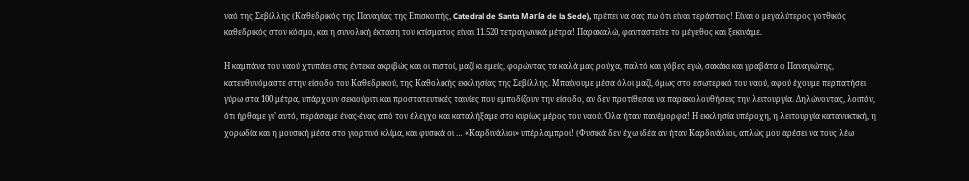ναό της Σεβίλλης (Καθεδρικός της Παναγίας της Επισκοπής, Catedral de Santa María de la Sede), πρέπει να σας πω ότι είναι τεράστιος! Είναι ο μεγαλύτερος γοτθικός καθεδρικός στον κόσμο, και η συνολική έκταση του κτίσματος είναι 11.520 τετραγωνικά μέτρα! Παρακαλώ, φανταστείτε το μέγεθος και ξεκινάμε.

Η καμπάνα του ναού χτυπάει στις έντεκα ακριβώς και οι πιστοί, μαζί κι εμείς, φορώντας τα καλά μας ρούχα, παλτό και γόβες εγώ, σακάκι και γραβάτα ο Παναγιώτης, κατευθυνόμαστε στην είσοδο του Καθεδρικού, της Καθολικής εκκλησίας της Σεβίλλης. Μπαίνουμε μέσα όλοι μαζί, όμως στο εσωτερικό του ναού, αφού έχουμε περπατήσει γύρω στα 100 μέτρα, υπάρχουν σεκιούριτι και προστατευτικές ταινίες που εμποδίζουν την είσοδο, αν δεν προτίθεσαι να παρακολουθήσεις την λειτουργία. Δηλώνοντας, λοιπόν, ότι ήρθαμε γι’ αυτό, περάσαμε ένας-ένας από τον έλεγχο και καταλήξαμε στο κυρίως μέρος του ναού. Όλα ήταν πανέμορφα! Η εκκλησία υπέροχη, η λειτουργία κατανυκτική, η χορωδία και η μουσική μέσα στο γιορτινό κλίμα, και φυσικά οι … «Καρδινάλιοι» υπέρλαμπροι! (Φυσικά δεν έχω ιδέα αν ήταν Καρδινάλιοι, απλώς μου αρέσει να τους λέω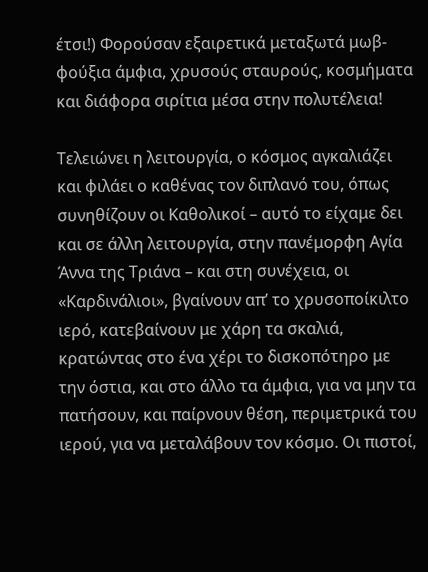έτσι!) Φορούσαν εξαιρετικά μεταξωτά μωβ-φούξια άμφια, χρυσούς σταυρούς, κοσμήματα και διάφορα σιρίτια μέσα στην πολυτέλεια!

Τελειώνει η λειτουργία, ο κόσμος αγκαλιάζει και φιλάει ο καθένας τον διπλανό του, όπως συνηθίζουν οι Καθολικοί – αυτό το είχαμε δει και σε άλλη λειτουργία, στην πανέμορφη Αγία Άννα της Τριάνα – και στη συνέχεια, οι «Καρδινάλιοι», βγαίνουν απ’ το χρυσοποίκιλτο ιερό, κατεβαίνουν με χάρη τα σκαλιά, κρατώντας στο ένα χέρι το δισκοπότηρο με την όστια, και στο άλλο τα άμφια, για να μην τα πατήσουν, και παίρνουν θέση, περιμετρικά του ιερού, για να μεταλάβουν τον κόσμο. Οι πιστοί,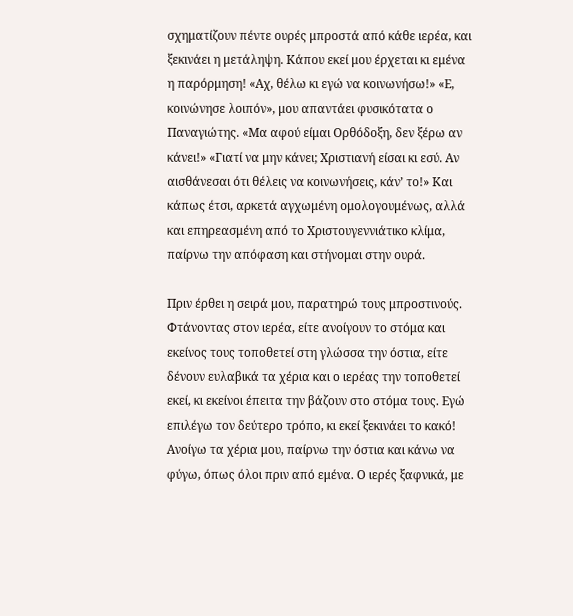σχηματίζουν πέντε ουρές μπροστά από κάθε ιερέα, και ξεκινάει η μετάληψη. Κάπου εκεί μου έρχεται κι εμένα η παρόρμηση! «Αχ, θέλω κι εγώ να κοινωνήσω!» «Ε, κοινώνησε λοιπόν», μου απαντάει φυσικότατα ο Παναγιώτης. «Μα αφού είμαι Ορθόδοξη, δεν ξέρω αν κάνει!» «Γιατί να μην κάνει; Χριστιανή είσαι κι εσύ. Αν αισθάνεσαι ότι θέλεις να κοινωνήσεις, κάν’ το!» Και κάπως έτσι, αρκετά αγχωμένη ομολογουμένως, αλλά και επηρεασμένη από το Χριστουγεννιάτικο κλίμα, παίρνω την απόφαση και στήνομαι στην ουρά.

Πριν έρθει η σειρά μου, παρατηρώ τους μπροστινούς. Φτάνοντας στον ιερέα, είτε ανοίγουν το στόμα και εκείνος τους τοποθετεί στη γλώσσα την όστια, είτε δένουν ευλαβικά τα χέρια και ο ιερέας την τοποθετεί εκεί, κι εκείνοι έπειτα την βάζουν στο στόμα τους. Εγώ επιλέγω τον δεύτερο τρόπο, κι εκεί ξεκινάει το κακό! Ανοίγω τα χέρια μου, παίρνω την όστια και κάνω να φύγω, όπως όλοι πριν από εμένα. Ο ιερές ξαφνικά, με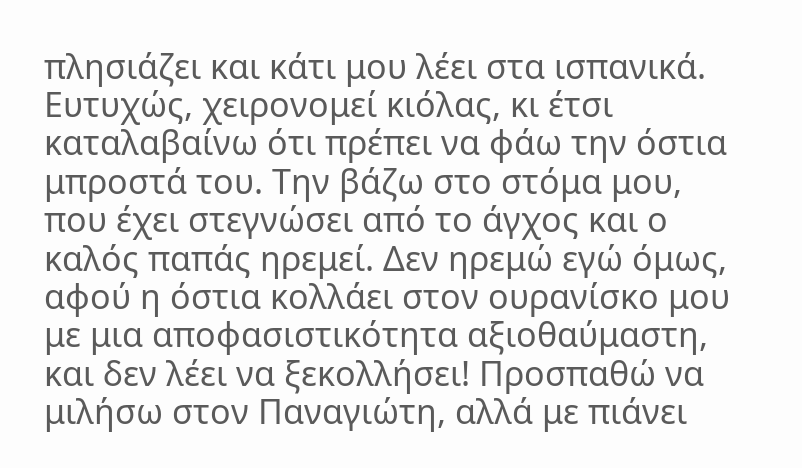πλησιάζει και κάτι μου λέει στα ισπανικά. Ευτυχώς, χειρονομεί κιόλας, κι έτσι καταλαβαίνω ότι πρέπει να φάω την όστια μπροστά του. Την βάζω στο στόμα μου, που έχει στεγνώσει από το άγχος και ο καλός παπάς ηρεμεί. Δεν ηρεμώ εγώ όμως, αφού η όστια κολλάει στον ουρανίσκο μου με μια αποφασιστικότητα αξιοθαύμαστη, και δεν λέει να ξεκολλήσει! Προσπαθώ να μιλήσω στον Παναγιώτη, αλλά με πιάνει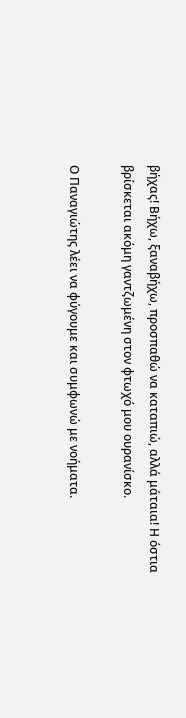βήχας! Βήχω, ξαναβήχω, προσπαθώ να καταπιώ, αλλά μάταια! Η όστια βρίσκεται ακόμη γαντζωμένη στον φτωχό μου ουρανίσκο.

Ο Παναγιώτης λέει να φύγουμε και συμφωνώ με νοήματα.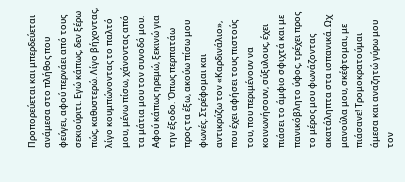Προπορεύεται και μπερδεύεται ανάμεσα στο πλήθος που φεύγει, αφού περνάει από τους σεκιούριτι. Εγώ κάπως, δεν ξέρω πώς, καθυστερώ. Λίγο βήχοντας, λίγο κουμπώνοντας το παλτό μου, μένω πίσω, χάνοντας από τα μάτια μου τον συνοδό μου. Αφού κάπως ηρεμώ, ξεκινώ για την έξοδο. Όπως περπατάω προς τα έξω, ακούω πίσω μου φωνές. Στρέφομαι και αντικρύζω τον «Καρδινάλιο», που έχει αφήσει τους πιστούς του, που περιμένουν να κοινωνήσουν, σύξυλους, έχει πιάσει το άμφιο σφιχτά και με πανικόβλητο ύφος, τρέχει προς το μέρος μου φωνάζοντας ακατάληπτα στα ισπανικά. Ωχ μανούλα μου, σκέφτομαι, με πιάσανε! Τρομοκρατούμαι άμεσα και αναζητώ γύρω μου τον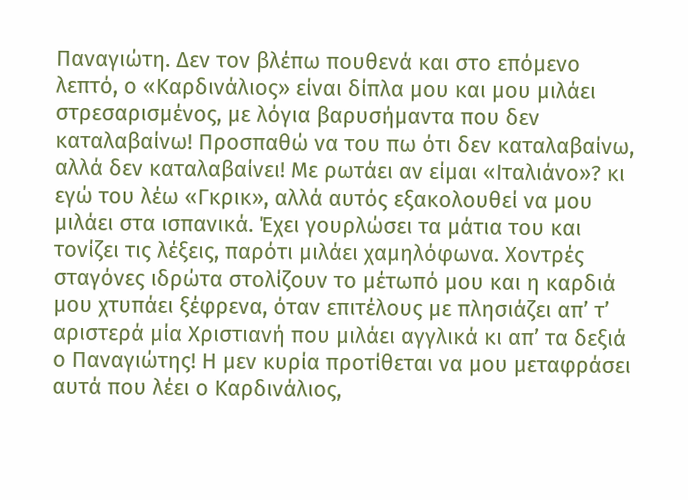Παναγιώτη. Δεν τον βλέπω πουθενά και στο επόμενο λεπτό, ο «Καρδινάλιος» είναι δίπλα μου και μου μιλάει στρεσαρισμένος, με λόγια βαρυσήμαντα που δεν καταλαβαίνω! Προσπαθώ να του πω ότι δεν καταλαβαίνω, αλλά δεν καταλαβαίνει! Με ρωτάει αν είμαι «Ιταλιάνο»? κι εγώ του λέω «Γκρικ», αλλά αυτός εξακολουθεί να μου μιλάει στα ισπανικά. Έχει γουρλώσει τα μάτια του και τονίζει τις λέξεις, παρότι μιλάει χαμηλόφωνα. Χοντρές σταγόνες ιδρώτα στολίζουν το μέτωπό μου και η καρδιά μου χτυπάει ξέφρενα, όταν επιτέλους με πλησιάζει απ’ τ’ αριστερά μία Χριστιανή που μιλάει αγγλικά κι απ’ τα δεξιά ο Παναγιώτης! Η μεν κυρία προτίθεται να μου μεταφράσει αυτά που λέει ο Καρδινάλιος,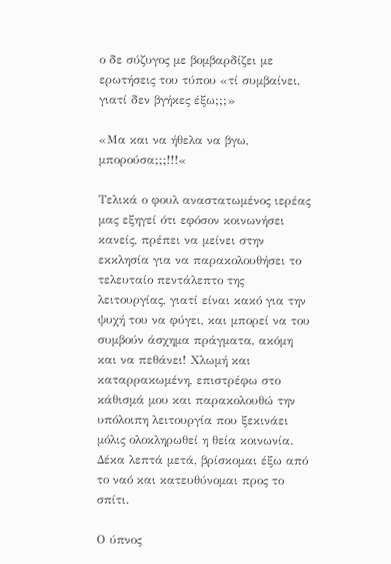ο δε σύζυγος με βομβαρδίζει με ερωτήσεις του τύπου «τί συμβαίνει, γιατί δεν βγήκες έξω;;;»

«Μα και να ήθελα να βγω, μπορούσα;;;!!!«

Τελικά ο φουλ αναστατωμένος ιερέας μας εξηγεί ότι εφόσον κοινωνήσει κανείς, πρέπει να μείνει στην εκκλησία για να παρακολουθήσει το τελευταίο πεντάλεπτο της λειτουργίας, γιατί είναι κακό για την ψυχή του να φύγει, και μπορεί να του συμβούν άσχημα πράγματα, ακόμη και να πεθάνει! Χλωμή και καταρρακωμένη, επιστρέφω στο κάθισμά μου και παρακολουθώ την υπόλοιπη λειτουργία που ξεκινάει μόλις ολοκληρωθεί η θεία κοινωνία. Δέκα λεπτά μετά, βρίσκομαι έξω από το ναό και κατευθύνομαι προς το σπίτι.

Ο ύπνος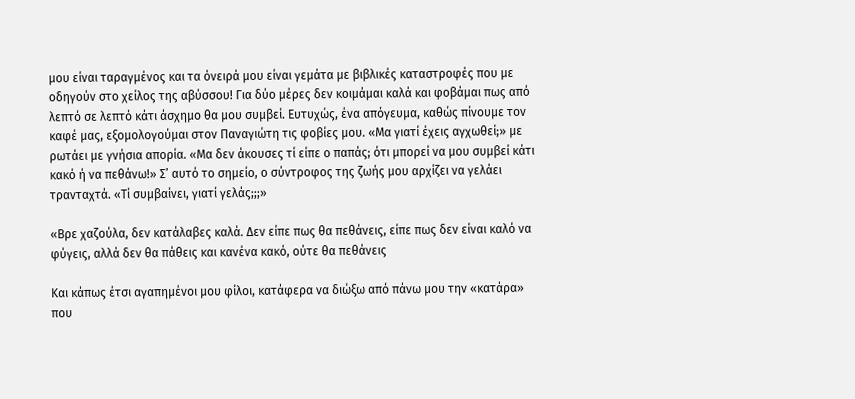μου είναι ταραγμένος και τα όνειρά μου είναι γεμάτα με βιβλικές καταστροφές που με οδηγούν στο χείλος της αβύσσου! Για δύο μέρες δεν κοιμάμαι καλά και φοβάμαι πως από λεπτό σε λεπτό κάτι άσχημο θα μου συμβεί. Ευτυχώς, ένα απόγευμα, καθώς πίνουμε τον καφέ μας, εξομολογούμαι στον Παναγιώτη τις φοβίες μου. «Μα γιατί έχεις αγχωθεί;» με ρωτάει με γνήσια απορία. «Μα δεν άκουσες τί είπε ο παπάς; ότι μπορεί να μου συμβεί κάτι κακό ή να πεθάνω!» Σ’ αυτό το σημείο, ο σύντροφος της ζωής μου αρχίζει να γελάει τρανταχτά. «Τί συμβαίνει, γιατί γελάς;;;»

«Βρε χαζούλα, δεν κατάλαβες καλά. Δεν είπε πως θα πεθάνεις, είπε πως δεν είναι καλό να φύγεις, αλλά δεν θα πάθεις και κανένα κακό, ούτε θα πεθάνεις

Και κάπως έτσι αγαπημένοι μου φίλοι, κατάφερα να διώξω από πάνω μου την «κατάρα» που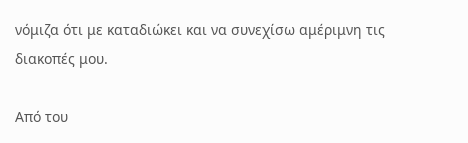νόμιζα ότι με καταδιώκει και να συνεχίσω αμέριμνη τις διακοπές μου.

Από του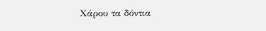Χάρου τα δόντια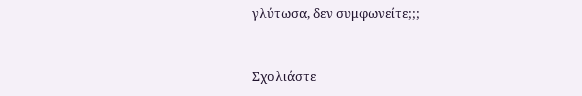γλύτωσα, δεν συμφωνείτε;;;


Σχολιάστε